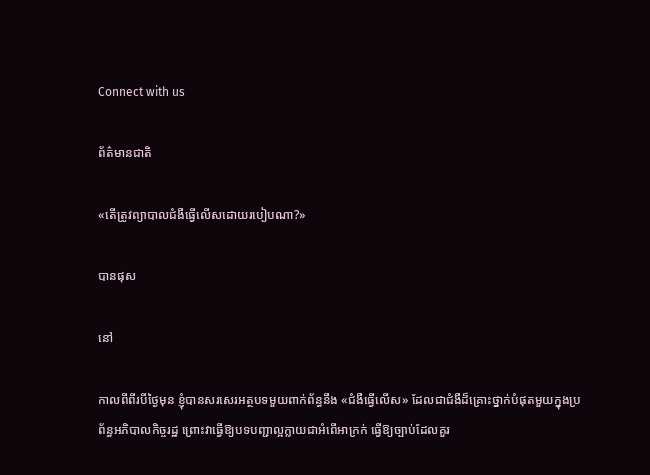Connect with us

ព័ត៌មានជាតិ

«តើត្រូវព្យាបាលជំងឺធ្វើលើសដោយរបៀបណា?»

បានផុស

នៅ

កាលពីពីរបីថ្ងៃមុន ខ្ញុំបានសរសេរអត្ថបទមួយពាក់ព័ន្ធនឹង «ជំងឺធ្វើលើស» ដែលជាជំងឺដ៏គ្រោះថ្នាក់បំផុតមួយក្នុងប្រព័ន្ធអភិបាលកិច្ចរដ្ឋ ព្រោះវាធ្វើឱ្យបទបញ្ជាល្អក្លាយជាអំពើអាក្រក់ ធ្វើឱ្យច្បាប់ដែលគួរ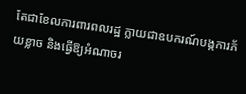តែជាខែលការពារពលរដ្ឋ ក្លាយជាឧបករណ៍បង្កការភ័យខ្លាច និងធ្វើឱ្យអំណាចរ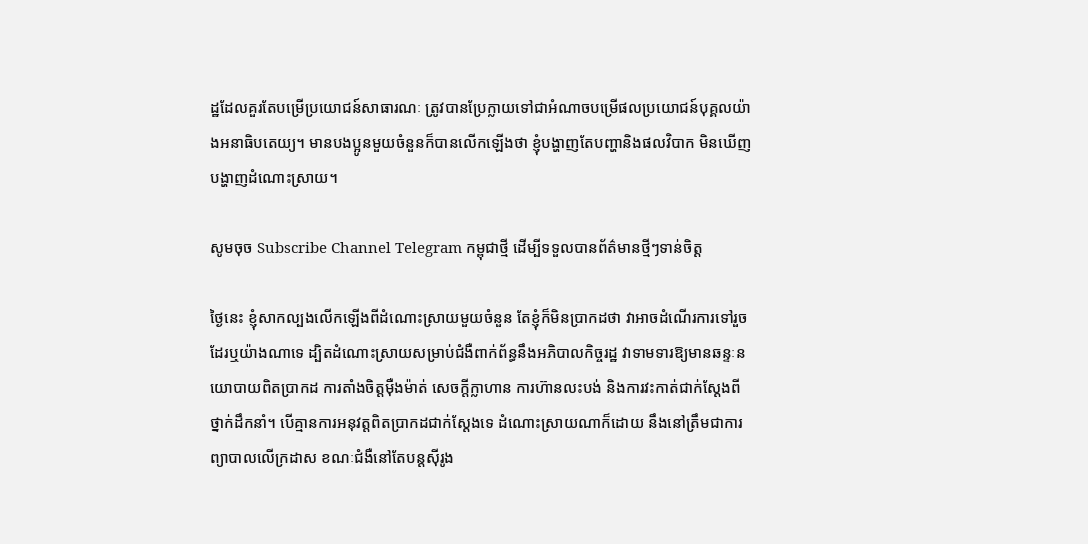ដ្ឋដែលគួរតែបម្រើប្រយោជន៍សាធារណៈ ត្រូវបានប្រែក្លាយទៅជាអំណាចបម្រើផលប្រយោជន៍បុគ្គលយ៉ាងអនាធិបតេយ្យ។ មានបងប្អូនមួយចំនួនក៏បានលើកឡើងថា ខ្ញុំបង្ហាញតែបញ្ហានិងផលវិបាក មិនឃើញបង្ហាញដំណោះស្រាយ។

សូមចុច Subscribe Channel Telegram កម្ពុជាថ្មី ដើម្បីទទួលបានព័ត៌មានថ្មីៗទាន់ចិត្ត

ថ្ងៃនេះ ខ្ញុំសាកល្បងលើកឡើងពីដំណោះស្រាយមួយចំនួន តែខ្ញុំក៏មិនប្រាកដថា វាអាចដំណើរការទៅរួចដែរឬយ៉ាងណាទេ ដ្បិតដំណោះស្រាយសម្រាប់ជំងឺពាក់ព័ន្ធនឹងអភិបាលកិច្ចរដ្ឋ វាទាមទារឱ្យមានឆន្ទៈនយោបាយពិតប្រាកដ ការតាំងចិត្តម៉ឺងម៉ាត់ សេចក្តីក្លាហាន ការហ៊ានលះបង់ និងការវះកាត់ជាក់ស្តែងពីថ្នាក់ដឹកនាំ។ បើគ្មានការអនុវត្តពិតប្រាកដជាក់ស្ដែងទេ ដំណោះស្រាយណាក៏ដោយ នឹងនៅត្រឹមជាការព្យាបាលលើក្រដាស ខណៈជំងឺនៅតែបន្តស៊ីរូង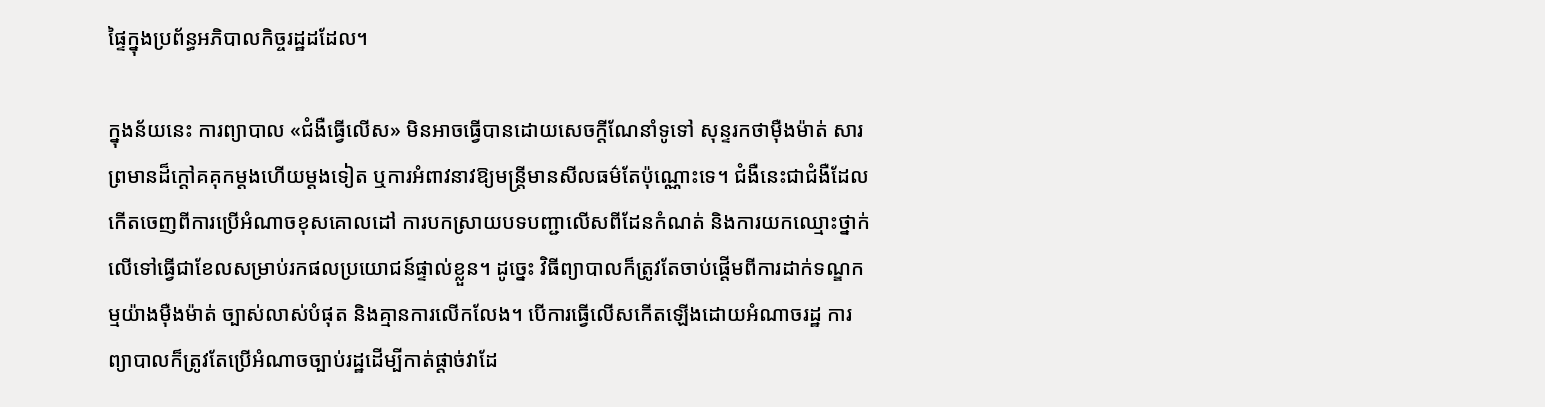ផ្ទៃក្នុងប្រព័ន្ធអភិបាលកិច្ចរដ្ឋដដែល។

ក្នុងន័យនេះ ការព្យាបាល «ជំងឺធ្វើលើស» មិនអាចធ្វើបានដោយសេចក្តីណែនាំទូទៅ សុន្ទរកថាម៉ឺងម៉ាត់ សារព្រមានដ៏ក្ដៅគគុកម្ដងហើយម្ដងទៀត ឬការអំពាវនាវឱ្យមន្ត្រីមានសីលធម៌តែប៉ុណ្ណោះទេ។ ជំងឺនេះជាជំងឺដែលកើតចេញពីការប្រើអំណាចខុសគោលដៅ ការបកស្រាយបទបញ្ជាលើសពីដែនកំណត់ និងការយកឈ្មោះថ្នាក់លើទៅធ្វើជាខែលសម្រាប់រកផលប្រយោជន៍ផ្ទាល់ខ្លួន។ ដូច្នេះ វិធីព្យាបាលក៏ត្រូវតែចាប់ផ្តើមពីការដាក់ទណ្ឌកម្មយ៉ាងម៉ឺងម៉ាត់ ច្បាស់លាស់បំផុត និងគ្មានការលើកលែង។ បើការធ្វើលើសកើតឡើងដោយអំណាចរដ្ឋ ការព្យាបាលក៏ត្រូវតែប្រើអំណាចច្បាប់រដ្ឋដើម្បីកាត់ផ្តាច់វាដែ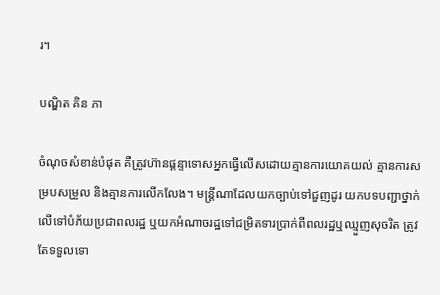រ។

បណ្ឌិត គិន ភា

ចំណុចសំខាន់បំផុត គឺត្រូវហ៊ានផ្តន្ទាទោសអ្នកធ្វើលើសដោយគ្មានការយោគយល់ គ្មានការសម្របសម្រួល និងគ្មានការលើកលែង។ មន្ត្រីណាដែលយកច្បាប់ទៅជួញដូរ យកបទបញ្ជាថ្នាក់លើទៅបំភ័យប្រជាពលរដ្ឋ ឬយកអំណាចរដ្ឋទៅជម្រិតទារប្រាក់ពីពលរដ្ឋឬឈ្មួញសុចរិត ត្រូវតែទទួលទោ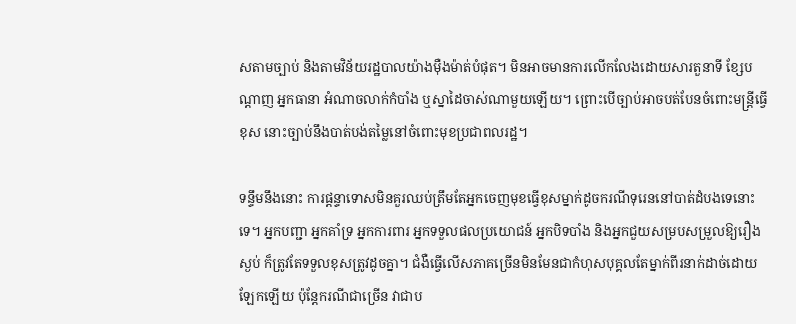សតាមច្បាប់ និងតាមវិន័យរដ្ឋបាលយ៉ាងម៉ឺងម៉ាត់បំផុត។ មិនអាចមានការលើកលែងដោយសារតួនាទី ខ្សែបណ្តាញ អ្នកធានា អំណាចលាក់កំបាំង ឬស្នាដៃចាស់ណាមួយឡើយ។ ព្រោះបើច្បាប់អាចបត់បែនចំពោះមន្ត្រីធ្វើខុស នោះច្បាប់នឹងបាត់បង់តម្លៃនៅចំពោះមុខប្រជាពលរដ្ឋ។

ទន្ទឹមនឹងនោះ ការផ្តន្ទាទោសមិនគួរឈប់ត្រឹមតែអ្នកចេញមុខធ្វើខុសម្នាក់ដូចករណីទុរេននៅបាត់ដំបងទេនោះទេ។ អ្នកបញ្ជា អ្នកគាំទ្រ អ្នកការពារ អ្នកទទួលផលប្រយោជន៍ អ្នកបិទបាំង និងអ្នកជួយសម្របសម្រួលឱ្យរឿងស្ងប់ ក៏ត្រូវតែទទួលខុសត្រូវដូចគ្នា។ ជំងឺធ្វើលើសភាគច្រើនមិនមែនជាកំហុសបុគ្គលតែម្នាក់ពីរនាក់ដាច់ដោយឡែកឡើយ ប៉ុន្តែករណីជាច្រើន វាជាប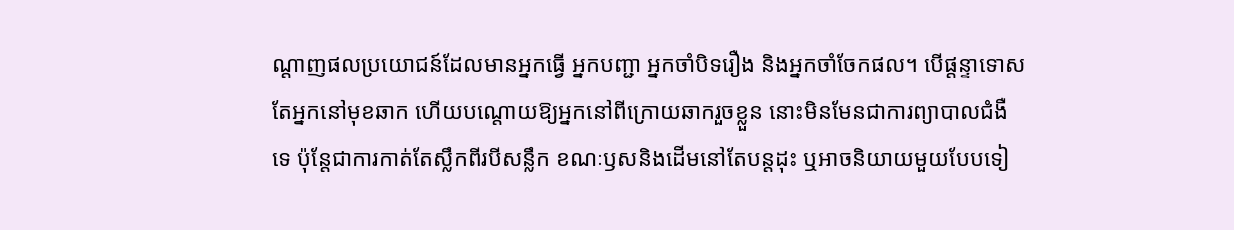ណ្តាញផលប្រយោជន៍ដែលមានអ្នកធ្វើ អ្នកបញ្ជា អ្នកចាំបិទរឿង និងអ្នកចាំចែកផល។ បើផ្តន្ទាទោសតែអ្នកនៅមុខឆាក ហើយបណ្តោយឱ្យអ្នកនៅពីក្រោយឆាករួចខ្លួន នោះមិនមែនជាការព្យាបាលជំងឺទេ ប៉ុន្តែជាការកាត់តែស្លឹកពីរបីសន្លឹក ខណៈឫសនិងដើមនៅតែបន្តដុះ ឬអាចនិយាយមួយបែបទៀ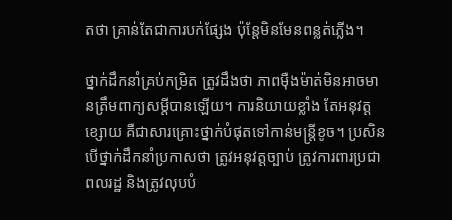តថា គ្រាន់តែជាការបក់ផ្សែង ប៉ុន្តែមិនមែនពន្លត់ភ្លើង។

ថ្នាក់ដឹកនាំគ្រប់កម្រិត ត្រូវដឹងថា ភាពម៉ឺងម៉ាត់មិនអាចមានត្រឹមពាក្យសម្តីបានឡើយ។ ការនិយាយខ្លាំង តែអនុវត្តខ្សោយ គឺជាសារគ្រោះថ្នាក់បំផុតទៅកាន់មន្ត្រីខូច។ ប្រសិនបើថ្នាក់ដឹកនាំប្រកាសថា ត្រូវអនុវត្តច្បាប់ ត្រូវការពារប្រជាពលរដ្ឋ និងត្រូវលុបបំ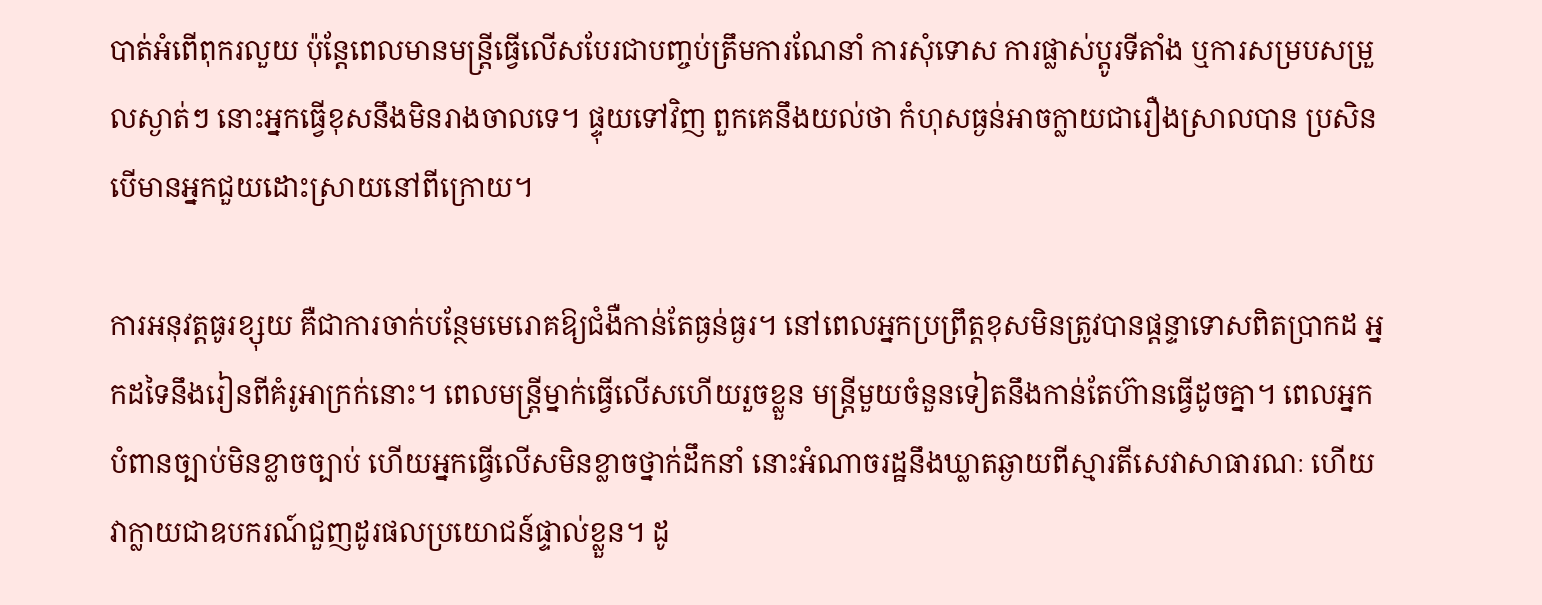បាត់អំពើពុករលួយ ប៉ុន្តែពេលមានមន្ត្រីធ្វើលើសបែរជាបញ្ចប់ត្រឹមការណែនាំ ការសុំទោស ការផ្លាស់ប្តូរទីតាំង ឬការសម្របសម្រួលស្ងាត់ៗ នោះអ្នកធ្វើខុសនឹងមិនរាងចាលទេ។ ផ្ទុយទៅវិញ ពួកគេនឹងយល់ថា កំហុសធ្ងន់អាចក្លាយជារឿងស្រាលបាន ប្រសិនបើមានអ្នកជួយដោះស្រាយនៅពីក្រោយ។

ការអនុវត្តធូរខ្សុយ គឺជាការចាក់បន្ថែមមេរោគឱ្យជំងឺកាន់តែធ្ងន់ធ្ងរ។ នៅពេលអ្នកប្រព្រឹត្តខុសមិនត្រូវបានផ្តន្ទាទោសពិតប្រាកដ អ្នកដទៃនឹងរៀនពីគំរូអាក្រក់នោះ។ ពេលមន្ត្រីម្នាក់ធ្វើលើសហើយរួចខ្លួន មន្ត្រីមួយចំនួនទៀតនឹងកាន់តែហ៊ានធ្វើដូចគ្នា។ ពេលអ្នកបំពានច្បាប់មិនខ្លាចច្បាប់ ហើយអ្នកធ្វើលើសមិនខ្លាចថ្នាក់ដឹកនាំ នោះអំណាចរដ្ឋនឹងឃ្លាតឆ្ងាយពីស្មារតីសេវាសាធារណៈ ហើយវាក្លាយជាឧបករណ៍ជួញដូរផលប្រយោជន៍ផ្ទាល់ខ្លួន។ ដូ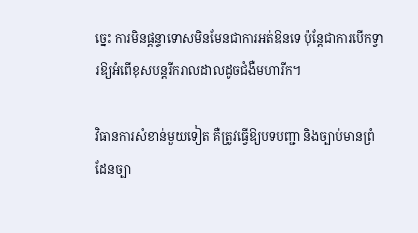ច្នេះ ការមិនផ្តន្ទាទោសមិនមែនជាការអត់ឱនទេ ប៉ុន្តែជាការបើកទ្វារឱ្យអំពើខុសបន្តរីករាលដាលដូចជំងឺមហារីក។

វិធានការសំខាន់មួយទៀត គឺត្រូវធ្វើឱ្យបទបញ្ជា និងច្បាប់មានព្រំដែនច្បា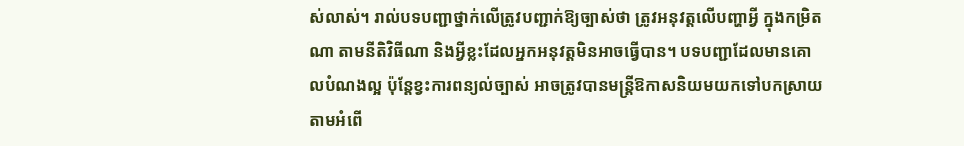ស់លាស់។ រាល់បទបញ្ជាថ្នាក់លើត្រូវបញ្ជាក់ឱ្យច្បាស់ថា ត្រូវអនុវត្តលើបញ្ហាអ្វី ក្នុងកម្រិតណា តាមនីតិវិធីណា និងអ្វីខ្លះដែលអ្នកអនុវត្តមិនអាចធ្វើបាន។ បទបញ្ជាដែលមានគោលបំណងល្អ ប៉ុន្តែខ្វះការពន្យល់ច្បាស់ អាចត្រូវបានមន្ត្រីឱកាសនិយមយកទៅបកស្រាយតាមអំពើ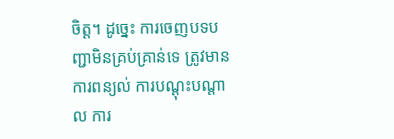ចិត្ត។ ដូច្នេះ ការចេញបទបញ្ជាមិនគ្រប់គ្រាន់ទេ ត្រូវមានការពន្យល់ ការបណ្តុះបណ្តាល ការ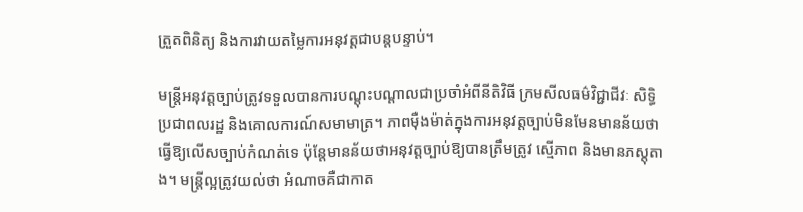ត្រួតពិនិត្យ និងការវាយតម្លៃការអនុវត្តជាបន្តបន្ទាប់។

មន្ត្រីអនុវត្តច្បាប់ត្រូវទទួលបានការបណ្តុះបណ្តាលជាប្រចាំអំពីនីតិវិធី ក្រមសីលធម៌វិជ្ជាជីវៈ សិទ្ធិប្រជាពលរដ្ឋ និងគោលការណ៍សមាមាត្រ។ ភាពម៉ឺងម៉ាត់ក្នុងការអនុវត្តច្បាប់មិនមែនមានន័យថាធ្វើឱ្យលើសច្បាប់កំណត់ទេ ប៉ុន្តែមានន័យថាអនុវត្តច្បាប់ឱ្យបានត្រឹមត្រូវ ស្មើភាព និងមានភស្តុតាង។ មន្ត្រីល្អត្រូវយល់ថា អំណាចគឺជាកាត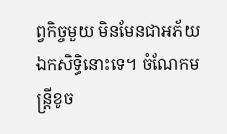ព្វកិច្ចមួយ មិនមែនជាអភ័យឯកសិទ្ធិនោះទេ។ ចំណែកមន្ត្រីខូច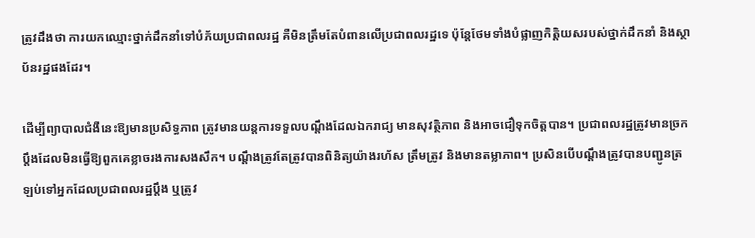ត្រូវដឹងថា ការយកឈ្មោះថ្នាក់ដឹកនាំទៅបំភ័យប្រជាពលរដ្ឋ គឺមិនត្រឹមតែបំពានលើប្រជាពលរដ្ឋទេ ប៉ុន្តែថែមទាំងបំផ្លាញកិត្តិយសរបស់ថ្នាក់ដឹកនាំ និងស្ថាប័នរដ្ឋផងដែរ។

ដើម្បីព្យាបាលជំងឺនេះឱ្យមានប្រសិទ្ធភាព ត្រូវមានយន្តការទទួលបណ្តឹងដែលឯករាជ្យ មានសុវត្ថិភាព និងអាចជឿទុកចិត្តបាន។ ប្រជាពលរដ្ឋត្រូវមានច្រកប្តឹងដែលមិនធ្វើឱ្យពួកគេខ្លាចរងការសងសឹក។ បណ្តឹងត្រូវតែត្រូវបានពិនិត្យយ៉ាងរហ័ស ត្រឹមត្រូវ និងមានតម្លាភាព។ ប្រសិនបើបណ្តឹងត្រូវបានបញ្ជូនត្រឡប់ទៅអ្នកដែលប្រជាពលរដ្ឋប្តឹង ឬត្រូវ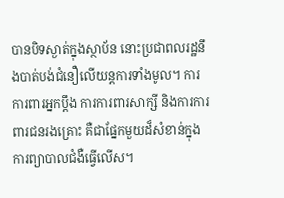បានបិទស្ងាត់ក្នុងស្ថាប័ន នោះប្រជាពលរដ្ឋនឹងបាត់បង់ជំនឿលើយន្តការទាំងមូល។ ការការពារអ្នកប្តឹង ការការពារសាក្សី និងការការពារជនរងគ្រោះ គឺជាផ្នែកមួយដ៏សំខាន់ក្នុងការព្យាបាលជំងឺធ្វើលើស។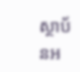ស្ថាប័នអ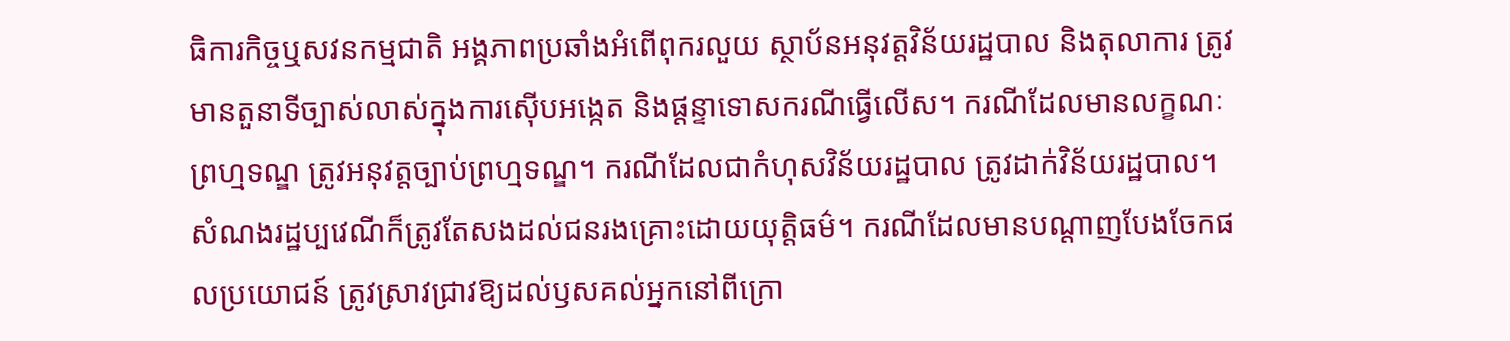ធិការកិច្ចឬសវនកម្មជាតិ អង្គភាពប្រឆាំងអំពើពុករលួយ ស្ថាប័នអនុវត្តវិន័យរដ្ឋបាល និងតុលាការ ត្រូវមានតួនាទីច្បាស់លាស់ក្នុងការស៊ើបអង្កេត និងផ្តន្ទាទោសករណីធ្វើលើស។ ករណីដែលមានលក្ខណៈព្រហ្មទណ្ឌ ត្រូវអនុវត្តច្បាប់ព្រហ្មទណ្ឌ។ ករណីដែលជាកំហុសវិន័យរដ្ឋបាល ត្រូវដាក់វិន័យរដ្ឋបាល។ សំណងរដ្ឋប្បវេណីក៏ត្រូវតែសងដល់ជនរងគ្រោះដោយយុត្តិធម៌។ ករណីដែលមានបណ្តាញបែងចែកផលប្រយោជន៍ ត្រូវស្រាវជ្រាវឱ្យដល់ឫសគល់អ្នកនៅពីក្រោ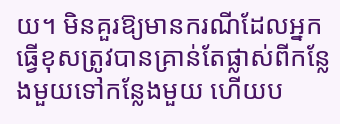យ។ មិនគួរឱ្យមានករណីដែលអ្នកធ្វើខុសត្រូវបានគ្រាន់តែផ្លាស់ពីកន្លែងមួយទៅកន្លែងមួយ ហើយប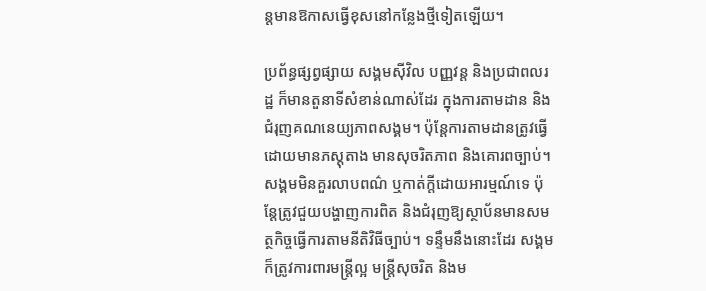ន្តមានឱកាសធ្វើខុសនៅកន្លែងថ្មីទៀតឡើយ។

ប្រព័ន្ធផ្សព្វផ្សាយ សង្គមស៊ីវិល បញ្ញវន្ត និងប្រជាពលរដ្ឋ ក៏មានតួនាទីសំខាន់ណាស់ដែរ ក្នុងការតាមដាន និងជំរុញគណនេយ្យភាពសង្គម។ ប៉ុន្តែការតាមដានត្រូវធ្វើដោយមានភស្តុតាង មានសុចរិតភាព និងគោរពច្បាប់។ សង្គមមិនគួរលាបពណ៌ ឬកាត់ក្តីដោយអារម្មណ៍ទេ ប៉ុន្តែត្រូវជួយបង្ហាញការពិត និងជំរុញឱ្យស្ថាប័នមានសមត្ថកិច្ចធ្វើការតាមនីតិវិធីច្បាប់។ ទន្ទឹមនឹងនោះដែរ សង្គមក៏ត្រូវការពារមន្ត្រីល្អ មន្ត្រីសុចរិត និងម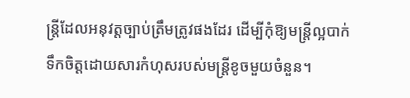ន្ត្រីដែលអនុវត្តច្បាប់ត្រឹមត្រូវផងដែរ ដើម្បីកុំឱ្យមន្ត្រីល្អបាក់ទឹកចិត្តដោយសារកំហុសរបស់មន្ត្រីខូចមួយចំនួន។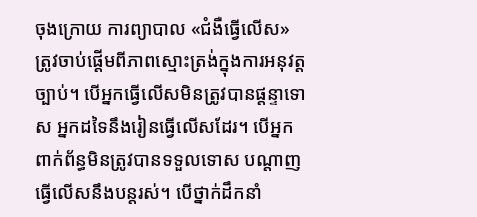ចុងក្រោយ ការព្យាបាល «ជំងឺធ្វើលើស» ត្រូវចាប់ផ្តើមពីភាពស្មោះត្រង់ក្នុងការអនុវត្តច្បាប់។ បើអ្នកធ្វើលើសមិនត្រូវបានផ្តន្ទាទោស អ្នកដទៃនឹងរៀនធ្វើលើសដែរ។ បើអ្នកពាក់ព័ន្ធមិនត្រូវបានទទួលទោស បណ្តាញធ្វើលើសនឹងបន្តរស់។ បើថ្នាក់ដឹកនាំ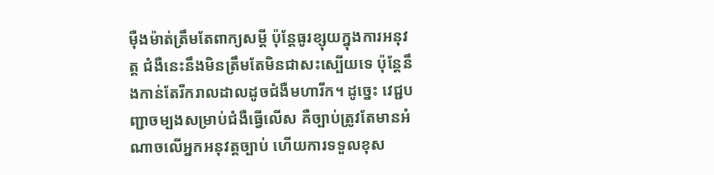ម៉ឺងម៉ាត់ត្រឹមតែពាក្យសម្តី ប៉ុន្តែធូរខ្សុយក្នុងការអនុវត្ត ជំងឺនេះនឹងមិនត្រឹមតែមិនជាសះស្បើយទេ ប៉ុន្តែនឹងកាន់តែរីករាលដាលដូចជំងឺមហារីក។ ដូច្នេះ វេជ្ជបញ្ជាចម្បងសម្រាប់ជំងឺធ្វើលើស គឺច្បាប់ត្រូវតែមានអំណាចលើអ្នកអនុវត្តច្បាប់ ហើយការទទួលខុស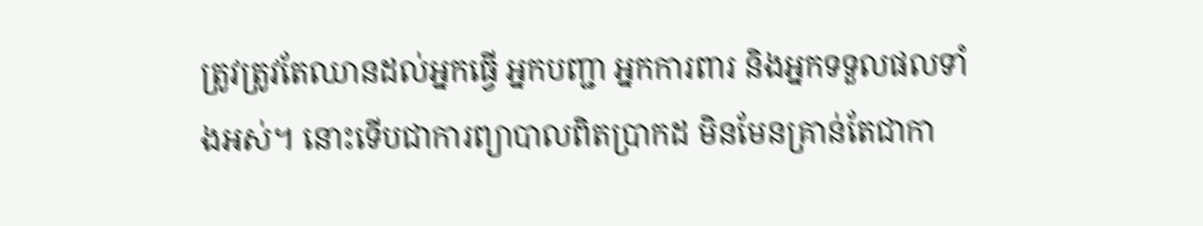ត្រូវត្រូវតែឈានដល់អ្នកធ្វើ អ្នកបញ្ជា អ្នកការពារ និងអ្នកទទួលផលទាំងអស់។ នោះទើបជាការព្យាបាលពិតប្រាកដ មិនមែនគ្រាន់តែជាកា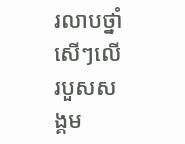រលាបថ្នាំសើៗលើរបួសសង្គម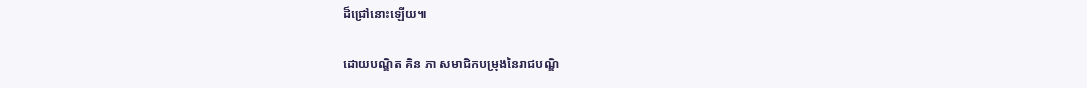ដ៏ជ្រៅនោះឡើយ៕

ដោយបណ្ឌិត គិន ភា សមាជិកបម្រុងនៃរាជបណ្ឌិ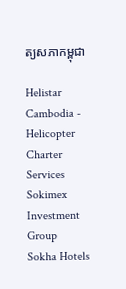ត្យសភាកម្ពុជា

Helistar Cambodia - Helicopter Charter Services
Sokimex Investment Group
Sokha Hotels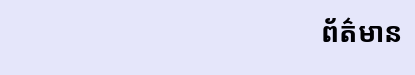ព័ត៌មាន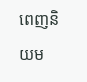ពេញនិយម